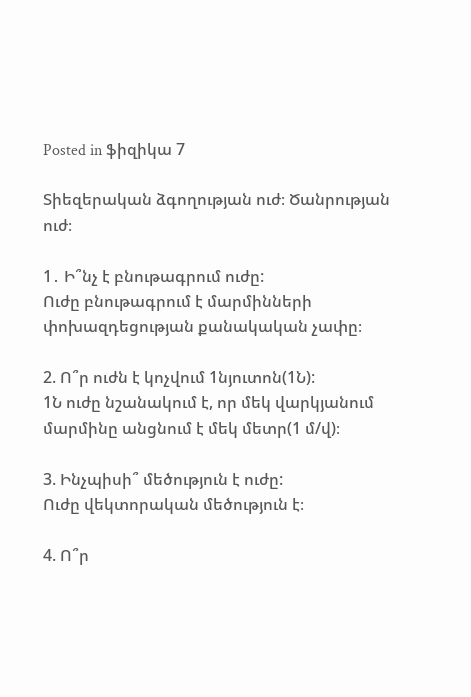Posted in ֆիզիկա 7

Տիեզերական ձգողության ուժ։ Ծանրության ուժ։

1․ Ի՞նչ է բնութագրում ուժը:
Ուժը բնութագրում է մարմինների փոխազդեցության քանակական չափը։

2. Ո՞ր ուժն է կոչվում 1նյուտոն(1Ն):
1Ն ուժը նշանակում է, որ մեկ վարկյանում մարմինը անցնում է մեկ մետր(1 մ/վ)։

3. Ինչպիսի՞ մեծություն է ուժը:
Ուժը վեկտորական մեծություն է։

4. Ո՞ր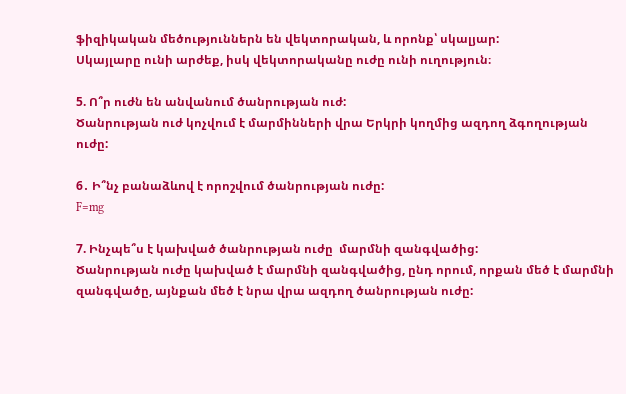ֆիզիկական մեծություններն են վեկտորական, և որոնք՝ սկալյար:
Սկայլարը ունի արժեք, իսկ վեկտորականը ուժը ունի ուղություն։

5. Ո՞ր ուժն են անվանում ծանրության ուժ:
Ծանրության ուժ կոչվում է մարմինների վրա Երկրի կողմից ազդող ձգողության ուժը:

6․ Ի՞նչ բանաձևով է որոշվում ծանրության ուժը:
F=mg

7. Ինչպե՞ս է կախված ծանրության ուժը  մարմնի զանգվածից:
Ծանրության ուժը կախված է մարմնի զանգվածից, ընդ որում, որքան մեծ է մարմնի զանգվածը, այնքան մեծ է նրա վրա ազդող ծանրության ուժը: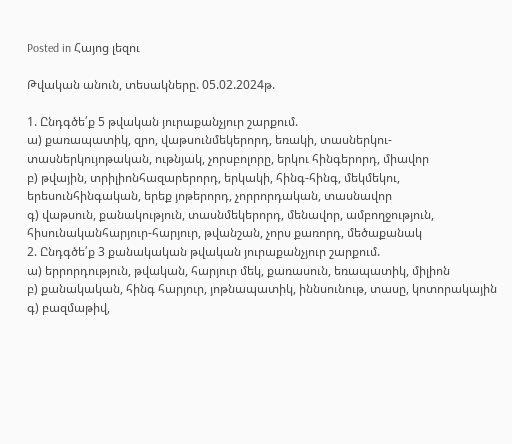Posted in Հայոց լեզու

Թվական անուն, տեսակները. 05.02.2024թ.

1. Ընդգծե՛ք 5 թվական յուրաքանչյուր շարքում.
ա) քառապատիկ, զրո, վաթսունմեկերորդ, եռակի, տասներկու-տասներկույոթական, ութնյակ, չորսբոլորը, երկու հինգերորդ, միավոր
բ) թվային, տրիլիոնհազարերորդ, երկակի, հինգ-հինգ, մեկմեկու, երեսունհինգական, երեք յոթերորդ, չորրորդական, տասնավոր
գ) վաթսուն, քանակություն, տասնմեկերորդ, մենավոր, ամբողջություն, հիսունականհարյուր-հարյուր, թվանշան, չորս քառորդ, մեծաքանակ
2. Ընդգծե՛ք 3 քանակական թվական յուրաքանչյուր շարքում.
ա) երրորդություն, թվական, հարյուր մեկ, քառասուն, եռապատիկ, միլիոն
բ) քանակական, հինգ հարյուր, յոթնապատիկ, իննսունութ, տասը, կոտորակային
գ) բազմաթիվ,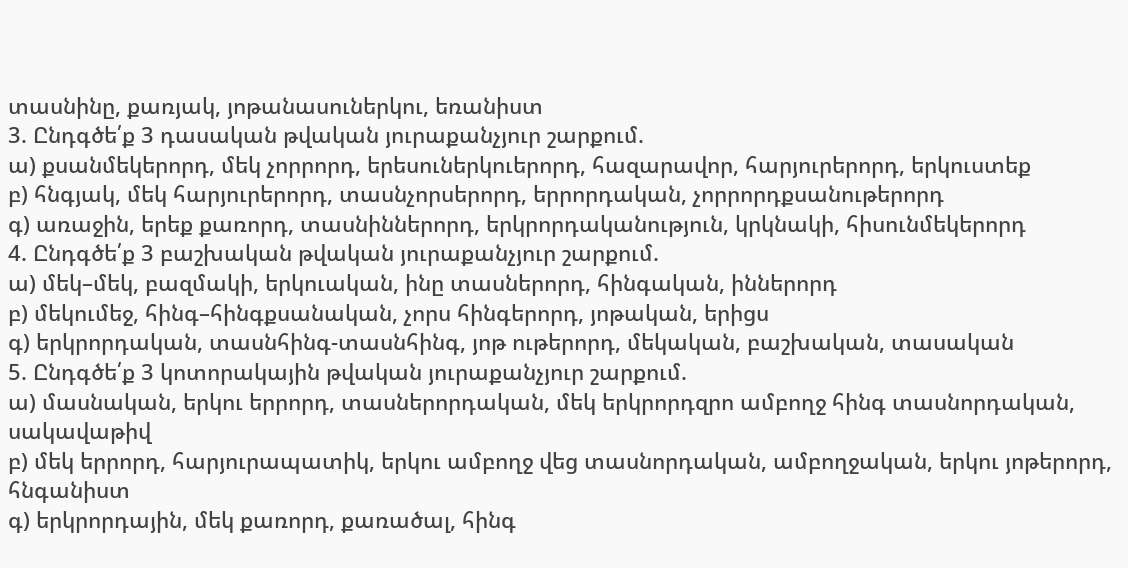տասնինը, քառյակ, յոթանասուներկու, եռանիստ
3. Ընդգծե՛ք 3 դասական թվական յուրաքանչյուր շարքում.
ա) քսանմեկերորդ, մեկ չորրորդ, երեսուներկուերորդ, հազարավոր, հարյուրերորդ, երկուստեք
բ) հնգյակ, մեկ հարյուրերորդ, տասնչորսերորդ, երրորդական, չորրորդքսանութերորդ
գ) առաջին, երեք քառորդ, տասնիններորդ, երկրորդականություն, կրկնակի, հիսունմեկերորդ
4. Ընդգծե՛ք 3 բաշխական թվական յուրաքանչյուր շարքում.
ա) մեկ–մեկ, բազմակի, երկուական, ինը տասներորդ, հինգական, իններորդ
բ) մեկումեջ, հինգ–հինգքսանական, չորս հինգերորդ, յոթական, երիցս
գ) երկրորդական, տասնհինգ-տասնհինգ, յոթ ութերորդ, մեկական, բաշխական, տասական
5. Ընդգծե՛ք 3 կոտորակային թվական յուրաքանչյուր շարքում.
ա) մասնական, երկու երրորդ, տասներորդական, մեկ երկրորդզրո ամբողջ հինգ տասնորդական, սակավաթիվ
բ) մեկ երրորդ, հարյուրապատիկ, երկու ամբողջ վեց տասնորդական, ամբողջական, երկու յոթերորդ, հնգանիստ
գ) երկրորդային, մեկ քառորդ, քառածալ, հինգ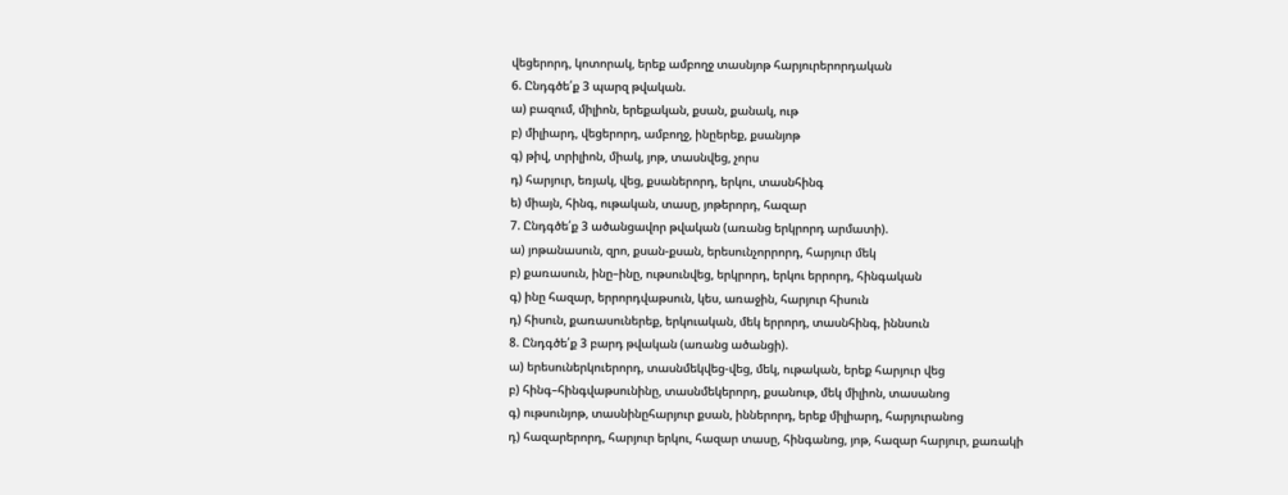վեցերորդ, կոտորակ, երեք ամբողջ տասնյոթ հարյուրերորդական
6. Ընդգծե՛ք 3 պարզ թվական.
ա) բազում, միլիոն, երեքական, քսան, քանակ, ութ
բ) միլիարդ, վեցերորդ, ամբողջ, ինըերեք, քսանյոթ
գ) թիվ, տրիլիոն, միակ, յոթ, տասնվեց, չորս
դ) հարյուր, եռյակ, վեց, քսաներորդ, երկու, տասնհինգ
ե) միայն, հինգ, ութական, տասը, յոթերորդ, հազար
7. Ընդգծե՛ք 3 ածանցավոր թվական (առանց երկրորդ արմատի).
ա) յոթանասուն, զրո, քսան-քսան, երեսունչորրորդ, հարյուր մեկ
բ) քառասուն, ինը–ինը, ութսունվեց, երկրորդ, երկու երրորդ, հինգական
գ) ինը հազար, երրորդվաթսուն, կես, առաջին, հարյուր հիսուն
դ) հիսուն, քառասուներեք, երկուական, մեկ երրորդ, տասնհինգ, իննսուն
8. Ընդգծե՛ք 3 բարդ թվական (առանց ածանցի).
ա) երեսուներկուերորդ, տասնմեկվեց-վեց, մեկ, ութական, երեք հարյուր վեց
բ) հինգ–հինգվաթսունինը, տասնմեկերորդ, քսանութ, մեկ միլիոն, տասանոց
գ) ութսունյոթ, տասնինըհարյուր քսան, իններորդ, երեք միլիարդ, հարյուրանոց
դ) հազարերորդ, հարյուր երկու, հազար տասը, հինգանոց, յոթ, հազար հարյուր, քառակի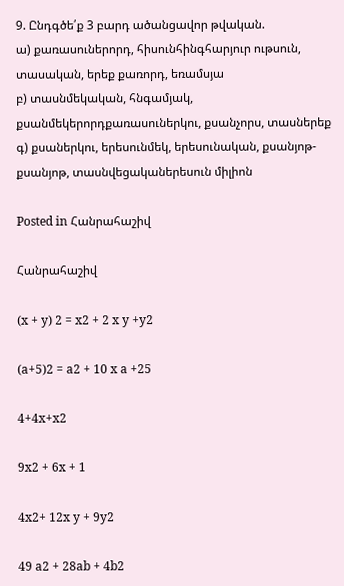9. Ընդգծե՛ք 3 բարդ ածանցավոր թվական.
ա) քառասուներորդ, հիսունհինգհարյուր ութսուն, տասական, երեք քառորդ, եռամսյա
բ) տասնմեկական, հնգամյակ, քսանմեկերորդքառասուներկու, քսանչորս, տասներեք
գ) քսաներկու, երեսունմեկ, երեսունական, քսանյոթ-քսանյոթ, տասնվեցականերեսուն միլիոն

Posted in Հանրահաշիվ

Հանրահաշիվ

(x + y) 2 = x2 + 2 x y +y2

(a+5)2 = a2 + 10 x a +25

4+4x+x2

9x2 + 6x + 1

4x2+ 12x y + 9y2

49 a2 + 28ab + 4b2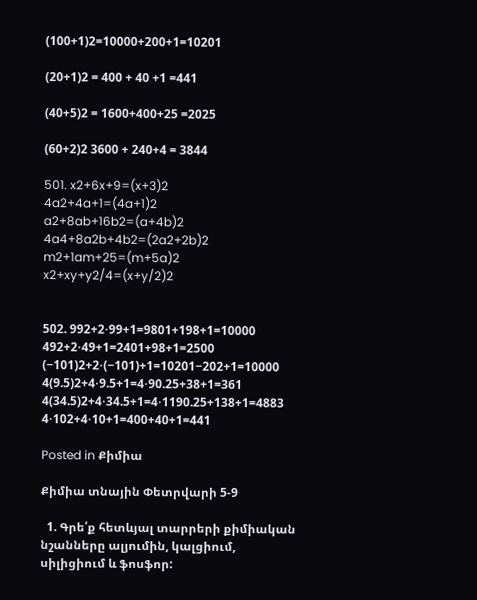(100+1)2=10000+200+1=10201

(20+1)2 = 400 + 40 +1 =441

(40+5)2 = 1600+400+25 =2025

(60+2)2 3600 + 240+4 = 3844

501. x2+6x+9=(x+3)2
4a2+4a+1=(4a+1)2
a2+8ab+16b2=(a+4b)2
4a4+8a2b+4b2=(2a2+2b)2
m2+1am+25=(m+5a)2
x2+xy+y2/4=(x+y/2)2


502. 992+2⋅99+1=9801+198+1=10000
492+2⋅49+1=2401+98+1=2500
(−101)2+2⋅(−101)+1=10201−202+1=10000
4(9.5)2+4⋅9.5+1=4⋅90.25+38+1=361
4(34.5)2+4⋅34.5+1=4⋅1190.25+138+1=4883
4⋅102+4⋅10+1=400+40+1=441

Posted in Քիմիա

Քիմիա տնային Փետրվարի 5-9

  1. Գրե՛ք հետևյալ տարրերի քիմիական նշանները ալյումին, կալցիում, սիլիցիում և ֆոսֆոր: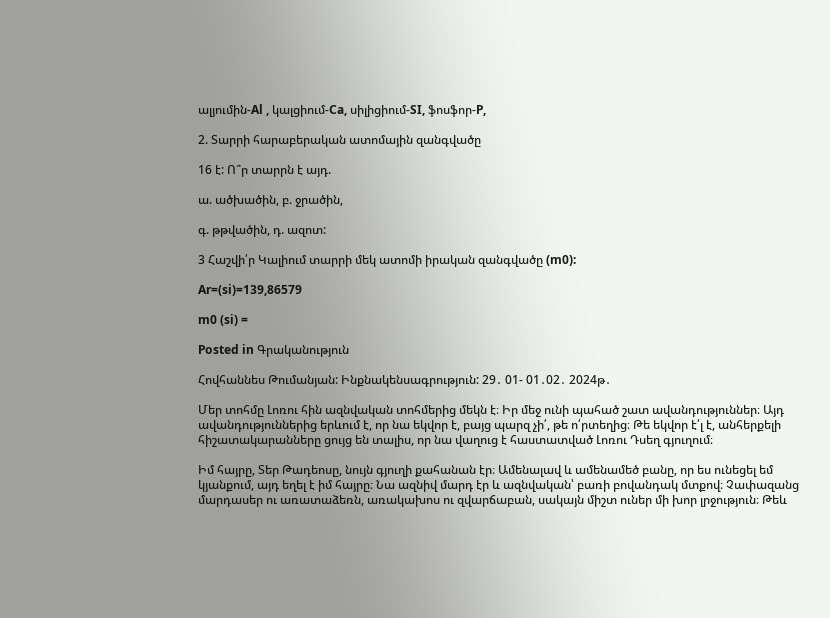ալյումին-Al , կալցիում-Ca, սիլիցիում-SI, ֆոսֆոր-P,

2. Տարրի հարաբերական ատոմային զանգվածը

16 է: Ո՞ր տարրն է այդ.

ա. ածխածին, բ. ջրածին,

գ. թթվածին, դ. ազոտ:

3 Հաշվի՛ր Կալիում տարրի մեկ ատոմի իրական զանգվածը (m0):

Ar=(si)=139,86579

m0 (si) =

Posted in Գրականություն

Հովհաննես Թումանյան: Ինքնակենսագրություն: 29․ 01- 01․02․ 2024թ․

Մեր տոհմը Լոռու հին ազնվական տոհմերից մեկն է։ Իր մեջ ունի պահած շատ ավանդություններ։ Այդ ավանդություններից երևում է, որ նա եկվոր է, բայց պարզ չի՛, թե ո՛րտեղից։ Թե եկվոր է՛լ է, անհերքելի հիշատակարանները ցույց են տալիս, որ նա վաղուց է հաստատված Լոռու Դսեղ գյուղում։

Իմ հայրը, Տեր Թադեոսը, նույն գյուղի քահանան էր։ Ամենալավ և ամենամեծ բանը, որ ես ունեցել եմ կյանքում, այդ եղել է իմ հայրը։ Նա ազնիվ մարդ էր և ազնվական՝ բառի բովանդակ մտքով։ Չափազանց մարդասեր ու առատաձեռն, առակախոս ու զվարճաբան, սակայն միշտ ուներ մի խոր լրջություն։ Թեև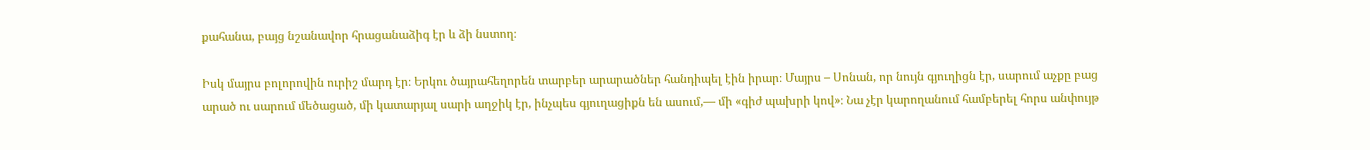քահանա, բայց նշանավոր հրացանաձիգ էր և ձի նստող։

Իսկ մայրս բոլորովին ուրիշ մարդ էր։ Երկու ծայրահեղորեն տարբեր արարածներ հանդիպել էին իրար։ Մայրս – Սոնան, որ նույն գյուղիցն էր, սարում աչքը բաց արած ու սարում մեծացած, մի կատարյալ սարի աղջիկ էր, ինչպես գյուղացիքն են ասում,— մի «գիժ պախրի կով»։ Նա չէր կարողանում համբերել հորս անփույթ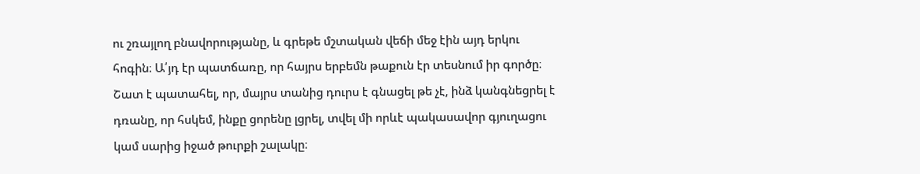ու շռայլող բնավորությանը, և գրեթե մշտական վեճի մեջ էին այդ երկու հոգին։ Ա՛յդ էր պատճառը, որ հայրս երբեմն թաքուն էր տեսնում իր գործը։ Շատ է պատահել, որ, մայրս տանից դուրս է գնացել թե չէ, ինձ կանգնեցրել է դռանը, որ հսկեմ, ինքը ցորենը լցրել, տվել մի որևէ պակասավոր գյուղացու կամ սարից իջած թուրքի շալակը։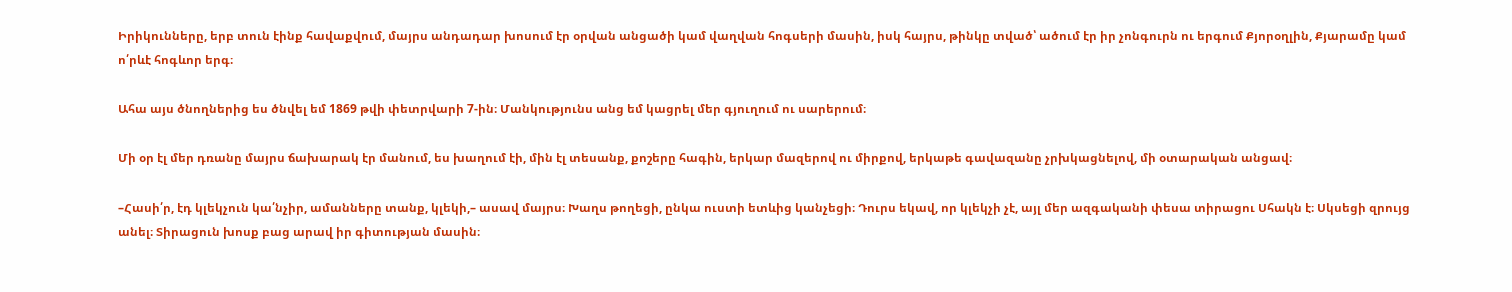Իրիկունները, երբ տուն էինք հավաքվում, մայրս անդադար խոսում էր օրվան անցածի կամ վաղվան հոգսերի մասին, իսկ հայրս, թինկը տված՝ ածում էր իր չոնգուրն ու երգում Քյորօղլին, Քյարամը կամ ո՛րևէ հոգևոր երգ։

Ահա այս ծնողներից ես ծնվել եմ 1869 թվի փետրվարի 7-ին։ Մանկությունս անց եմ կացրել մեր գյուղում ու սարերում։

Մի օր էլ մեր դռանը մայրս ճախարակ էր մանում, ես խաղում էի, մին էլ տեսանք, քոշերը հագին, երկար մազերով ու միրքով, երկաթե գավազանը չրխկացնելով, մի օտարական անցավ։

–Հասի՛ր, էդ կլեկչուն կա՛նչիր, ամանները տանք, կլեկի,– ասավ մայրս։ Խաղս թողեցի, ընկա ուստի ետևից կանչեցի։ Դուրս եկավ, որ կլեկչի չէ, այլ մեր ազգականի փեսա տիրացու Սհակն է։ Սկսեցի զրույց անել։ Տիրացուն խոսք բաց արավ իր գիտության մասին։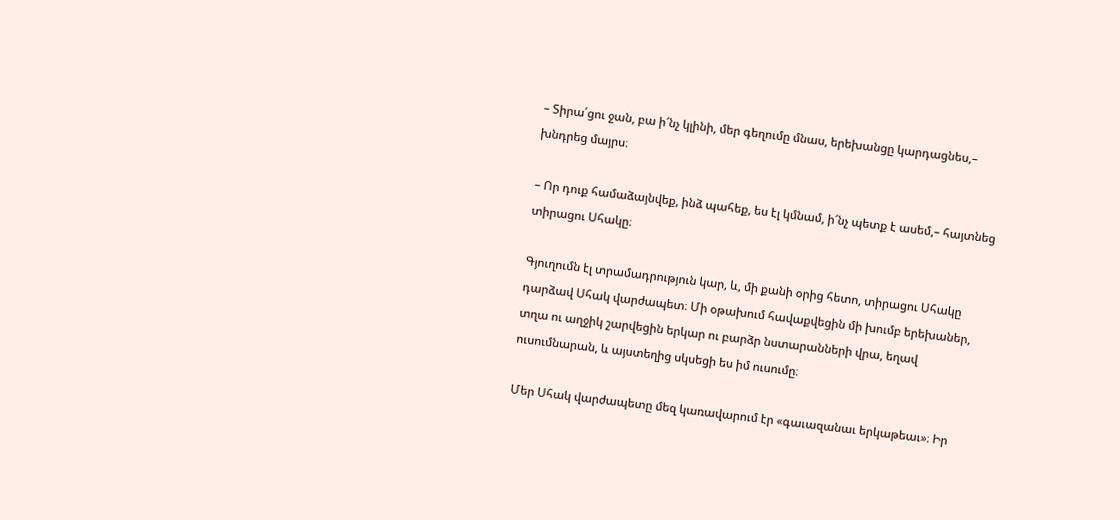– Տիրա՛ցու ջան, բա ի՜նչ կլինի, մեր գեղումը մնաս, երեխանցը կարդացնես,– խնդրեց մայրս։

– Որ դուք համաձայնվեք, ինձ պահեք, ես էլ կմնամ, ի՜նչ պետք է ասեմ,– հայտնեց տիրացու Սհակը։

Գյուղումն էլ տրամադրություն կար, և, մի քանի օրից հետո, տիրացու Սհակը դարձավ Սհակ վարժապետ։ Մի օթախում հավաքվեցին մի խումբ երեխաներ, տղա ու աղջիկ շարվեցին երկար ու բարձր նստարանների վրա, եղավ ուսումնարան, և այստեղից սկսեցի ես իմ ուսումը։

Մեր Սհակ վարժապետը մեզ կառավարում էր «գաւազանաւ երկաթեաւ»։ Իր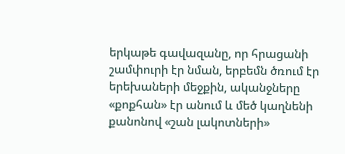երկաթե գավազանը, որ հրացանի շամփուրի էր նման, երբեմն ծռում էր երեխաների մեջքին, ականջները «քոքհան» էր անում և մեծ կաղնենի քանոնով «շան լակոտների»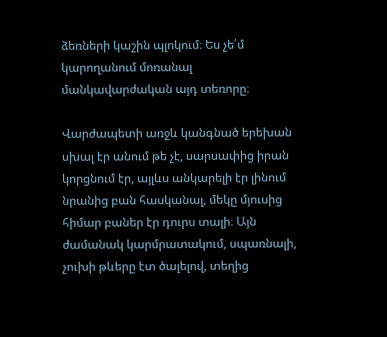ձեռների կաշին պլոկում։ Ես չե՛մ կարողանում մոռանալ մանկավարժական այդ տեռորը։

Վարժապետի առջև կանգնած երեխան սխալ էր անում թե չէ, սարսափից իրան կորցնում էր, այլևս անկարելի էր լինում նրանից բան հասկանալ, մեկը մյուսից հիմար բաներ էր դուրս տալի։ Այն ժամանակ կարմրատակում, սպառնալի, չուխի թևերը էտ ծալելով, տեղից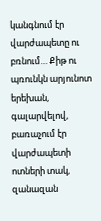կանգնում էր վարժապետը ու բռնում… Քիթ ու պռունկն արյունոտ երեխան, գալարվելով, բառաչում էր վարժապետի ոտների տակ, զանազան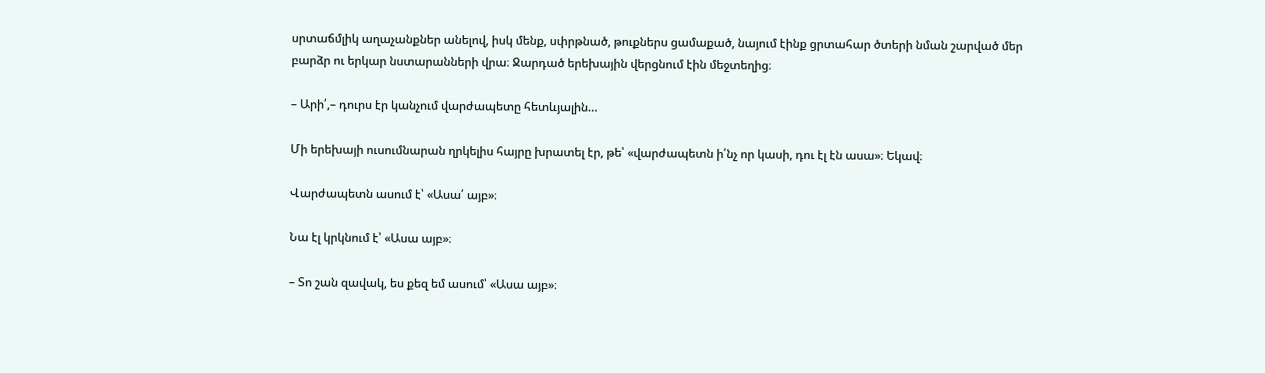սրտաճմլիկ աղաչանքներ անելով, իսկ մենք, սփրթնած, թուքներս ցամաքած, նայում էինք ցրտահար ծտերի նման շարված մեր բարձր ու երկար նստարանների վրա։ Ջարդած երեխային վերցնում էին մեջտեղից։

– Արի՛,– դուրս էր կանչում վարժապետը հետևյալին…

Մի երեխայի ուսումնարան ղրկելիս հայրը խրատել էր, թե՝ «վարժապետն ի՛նչ որ կասի, դու էլ էն ասա»։ Եկավ։

Վարժապետն ասում է՝ «Ասա՛ այբ»։

Նա էլ կրկնում է՝ «Ասա այբ»։

– Տո շան զավակ, ես քեզ եմ ասում՝ «Ասա այբ»։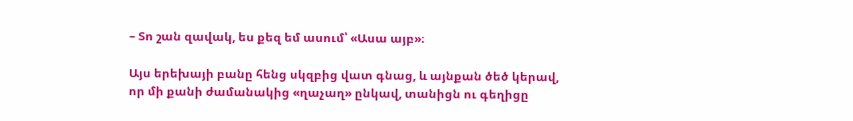– Տո շան զավակ, ես քեզ եմ ասում՝ «Ասա այբ»։

Այս երեխայի բանը հենց սկզբից վատ գնաց, և այնքան ծեծ կերավ, որ մի քանի ժամանակից «ղաչաղ» ընկավ, տանիցն ու գեղիցը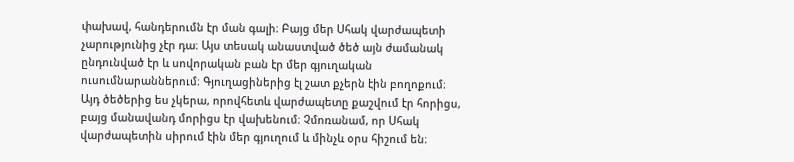փախավ, հանդերումն էր ման գալի։ Բայց մեր Սհակ վարժապետի չարությունից չէր դա։ Այս տեսակ անաստված ծեծ այն ժամանակ ընդունված էր և սովորական բան էր մեր գյուղական ուսումնարաններում։ Գյուղացիներից էլ շատ քչերն էին բողոքում։ Այդ ծեծերից ես չկերա, որովհետև վարժապետը քաշվում էր հորիցս, բայց մանավանդ մորիցս էր վախենում։ Չմոռանամ, որ Սհակ վարժապետին սիրում էին մեր գյուղում և մինչև օրս հիշում են։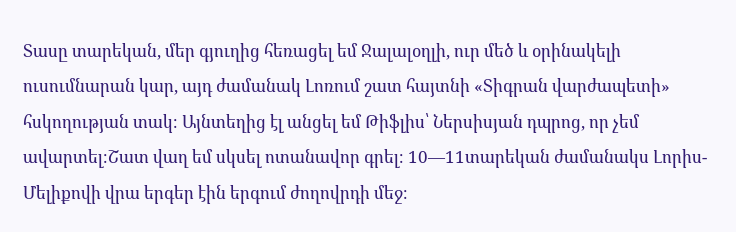Տասը տարեկան, մեր գյուղից հեռացել եմ Ջալալօղլի, ուր մեծ և օրինակելի ուսումնարան կար, այդ ժամանակ Լոռում շատ հայտնի «Տիգրան վարժապետի» հսկողության տակ։ Այնտեղից էլ անցել եմ Թիֆլիս՝ Ներսիսյան դպրոց, որ չեմ ավարտել։Շատ վաղ եմ սկսել ոտանավոր գրել։ 10—11տարեկան ժամանակս Լորիս-Մելիքովի վրա երգեր էին երգում ժողովրդի մեջ։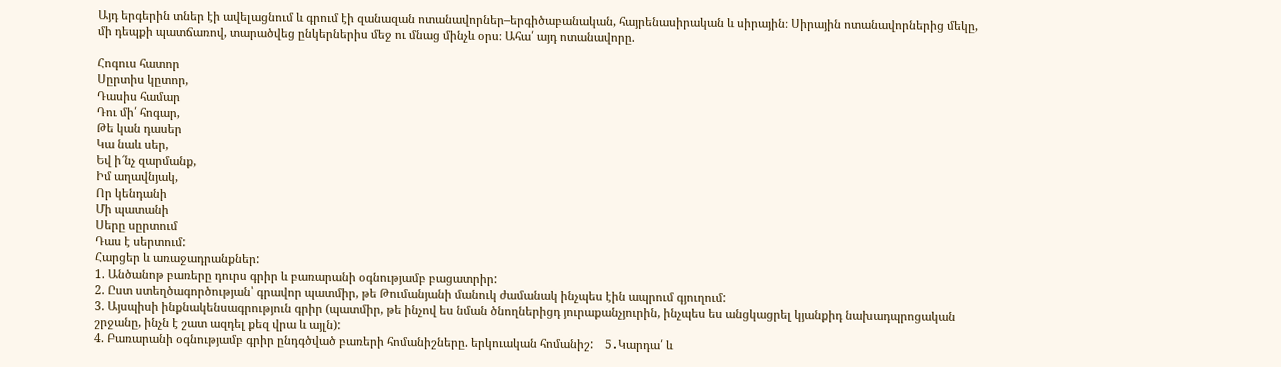Այդ երգերին տներ էի ավելացնում և գրում էի զանազան ոտանավորներ–երգիծաբանական, հայրենասիրական և սիրային։ Սիրային ոտանավորներից մեկը, մի դեպքի պատճառով, տարածվեց ընկերներիս մեջ ու մնաց մինչև օրս։ Ահա՛ այդ ոտանավորը.

Հոգուս հատոր
Սըրտիս կըտոր,
Դասիս համար
Դու մի՛ հոգար,
Թե կան դասեր
Կա նաև սեր,
Եվ ի՜նչ զարմանք,
Իմ աղավնյակ,
Որ կենդանի
Մի պատանի
Սերը սըրտում
Դաս է սերտում:
Հարցեր և առաջադրանքներ:
1. Անծանոթ բառերը դուրս գրիր և բառարանի օգնությամբ բացատրիր:
2. Ըստ ստեղծագործության՝ գրավոր պատմիր, թե Թումանյանի մանուկ ժամանակ ինչպես էին ապրում գյուղում:
3. Այսպիսի ինքնակենսագրություն գրիր (պատմիր, թե ինչով ես նման ծնողներիցդ յուրաքանչյուրին, ինչպես ես անցկացրել կյանքիդ նախադպրոցական շրջանը, ինչն է շատ ազդել քեզ վրա և այլն):
4. Բառարանի օգնությամբ գրիր ընդգծված բառերի հոմանիշները. երկուական հոմանիշ:    5․Կարդա՛ և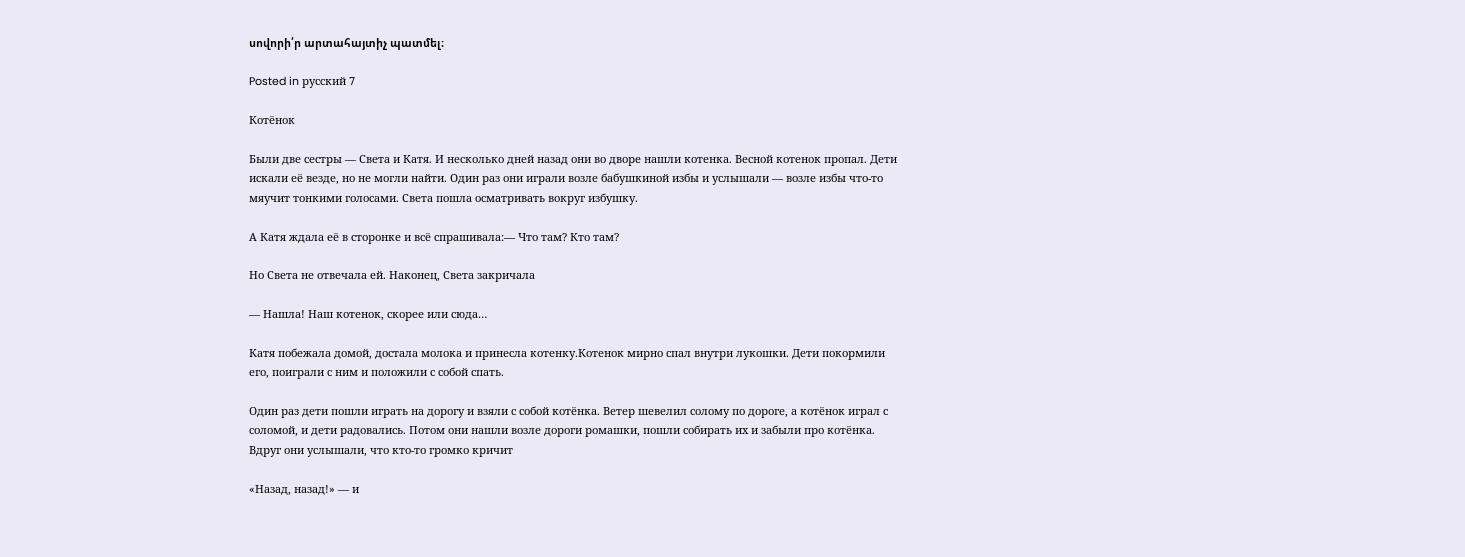սովորի՛ր արտահայտիչ պատմել։

Posted in русский 7

Котёнок

Были две сестры — Света и Катя. И несколько дней назад они во дворе нашли котенка. Весной котенок пропал. Дети искали её везде, но не могли найти. Один раз они играли возле бабушкиной избы и услышали — возле избы что-то мяучит тонкими голосами. Света пошла осматривать вокруг избушку.

А Катя ждала её в сторонке и всё спрашивала:— Что там? Кто там?

Но Света не отвечала ей. Наконец, Света закричала

— Нашла! Наш котенок, скорее или сюда…

Катя побежала домой, достала молока и принесла котенку.Котенок мирно спал внутри лукошки. Дети покормили его, поиграли с ним и положили с собой спать.

Один раз дети пошли играть на дорогу и взяли с собой котёнка. Ветер шевелил солому по дороге, а котёнок играл с соломой, и дети радовались. Потом они нашли возле дороги ромашки, пошли собирать их и забыли про котёнка. Вдруг они услышали, что кто-то громко кричит

«Назад, назад!» — и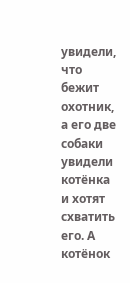увидели, что бежит охотник, а его две собаки увидели котёнка и хотят схватить его. А котёнок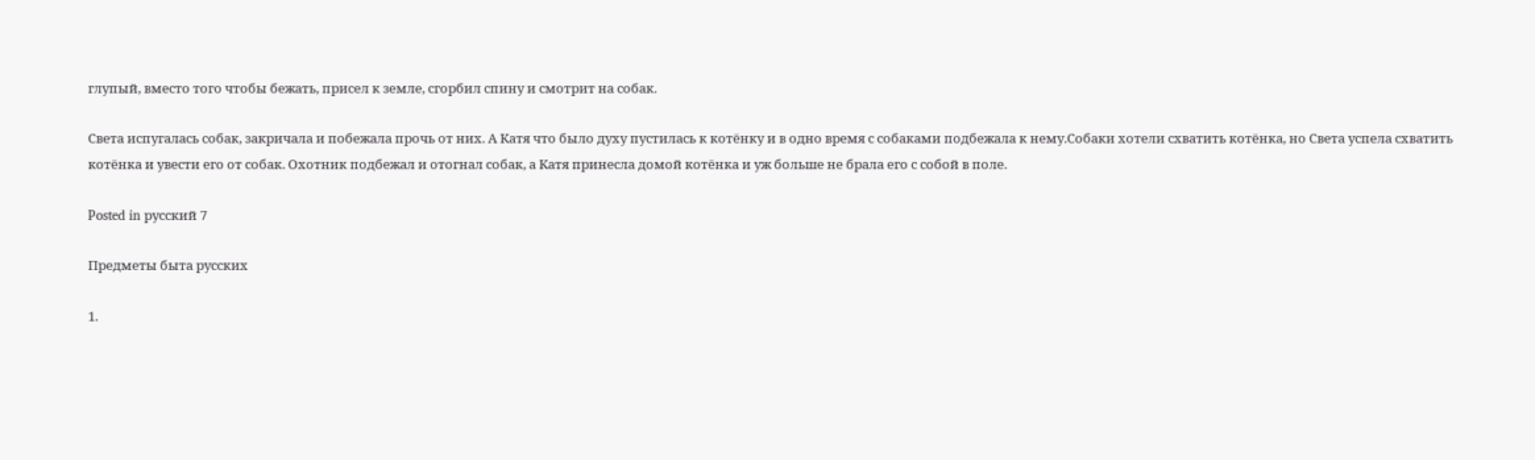глупый, вместо того чтобы бежать, присел к земле, сгорбил спину и смотрит на собак.

Света испугалась собак, закричала и побежала прочь от них. А Катя что было духу пустилась к котёнку и в одно время с собаками подбежала к нему.Собаки хотели схватить котёнка, но Света успела схватить котёнка и увести его от собак. Охотник подбежал и отогнал собак, а Катя принесла домой котёнка и уж больше не брала его с собой в поле.

Posted in русский 7

Предметы быта русских

1.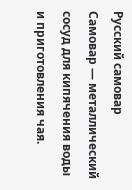Русский самовар
Самовар — металлический сосуд для кипячения воды и приготовления чая.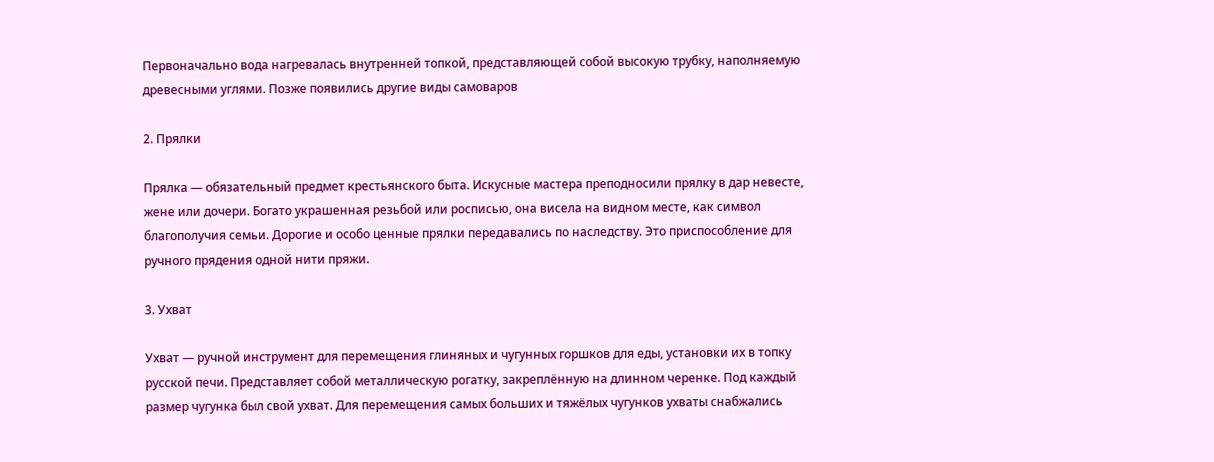Первоначально вода нагревалась внутренней топкой, представляющей собой высокую трубку, наполняемую древесными углями. Позже появились другие виды самоваров

2. Прялки

Прялка — обязательный предмет крестьянского быта. Искусные мастера преподносили прялку в дар невесте, жене или дочери. Богато украшенная резьбой или росписью, она висела на видном месте, как символ благополучия семьи. Дорогие и особо ценные прялки передавались по наследству. Это приспособление для ручного прядения одной нити пряжи.

3. Ухват

Ухват — ручной инструмент для перемещения глиняных и чугунных горшков для еды, установки их в топку русской печи. Представляет собой металлическую рогатку, закреплённую на длинном черенке. Под каждый размер чугунка был свой ухват. Для перемещения самых больших и тяжёлых чугунков ухваты снабжались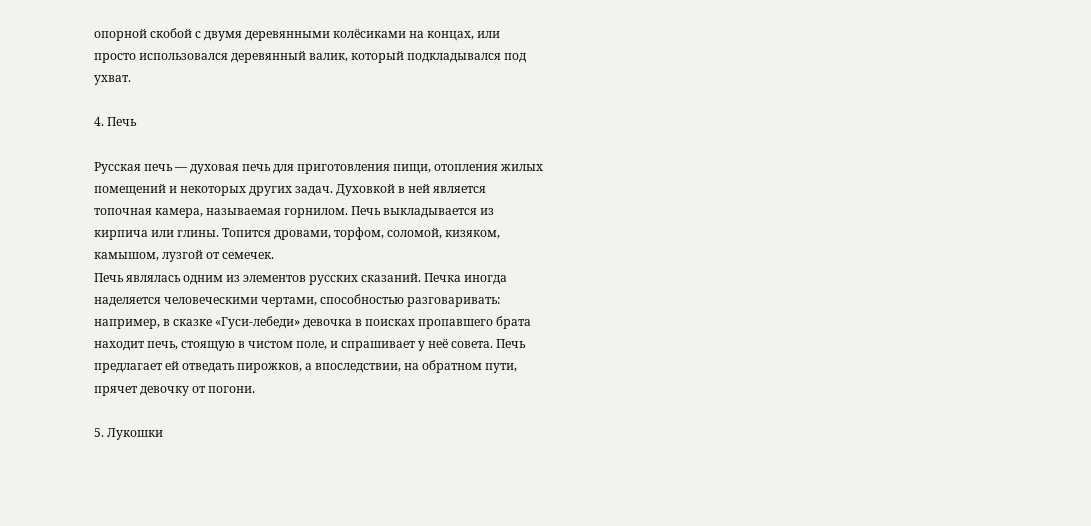опорной скобой с двумя деревянными колёсиками на концах, или просто использовался деревянный валик, который подкладывался под ухват.

4. Печь

Русская печь — духовая печь для приготовления пищи, отопления жилых помещений и некоторых других задач. Духовкой в ней является топочная камера, называемая горнилом. Печь выкладывается из кирпича или глины. Топится дровами, торфом, соломой, кизяком, камышом, лузгой от семечек.
Печь являлась одним из элементов русских сказаний. Печка иногда наделяется человеческими чертами, способностью разговаривать: например, в сказке «Гуси-лебеди» девочка в поисках пропавшего брата находит печь, стоящую в чистом поле, и спрашивает у неё совета. Печь предлагает ей отведать пирожков, а впоследствии, на обратном пути, прячет девочку от погони.

5. Лукошки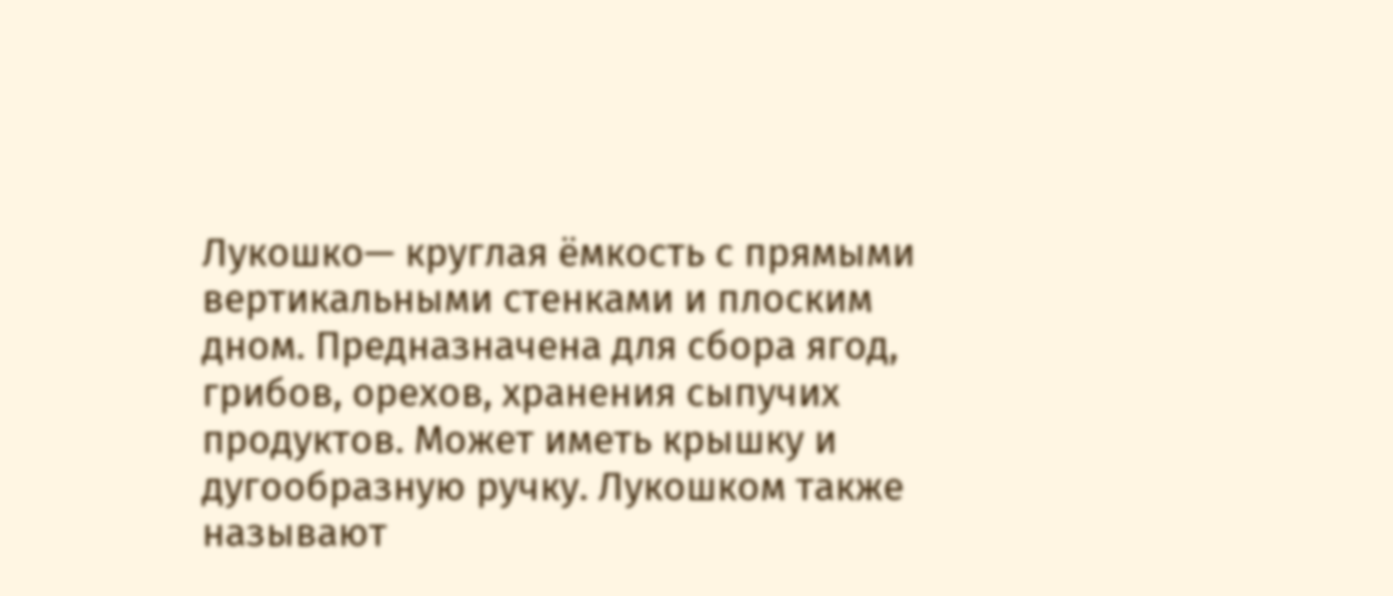Лукошко— круглая ёмкость с прямыми вертикальными стенками и плоским дном. Предназначена для сбора ягод, грибов, орехов, хранения сыпучих продуктов. Может иметь крышку и дугообразную ручку. Лукошком также называют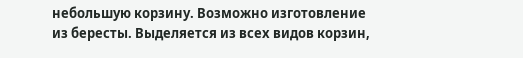небольшую корзину. Возможно изготовление из бересты. Выделяется из всех видов корзин,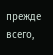прежде всего,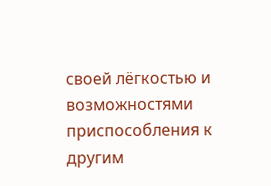своей лёгкостью и возможностями приспособления к другим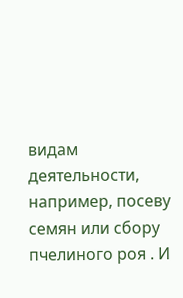видам деятельности, например, посеву семян или сбору пчелиного роя . И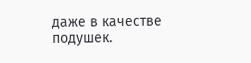даже в качестве подушек.